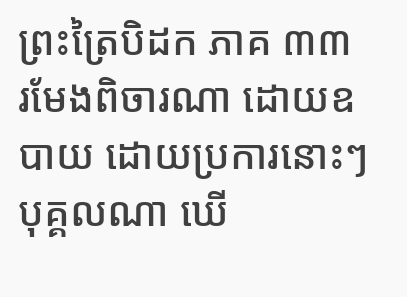ព្រះត្រៃបិដក ភាគ ៣៣
រមែងពិចារណា ដោយឧបាយ ដោយប្រការនោះៗ បុគ្គលណា ឃើ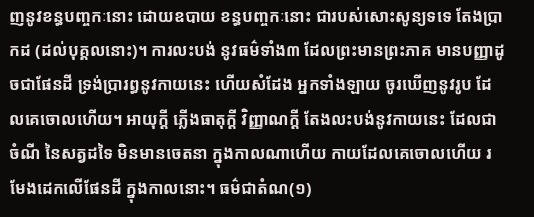ញនូវខន្ធបញ្ចកៈនោះ ដោយឧបាយ ខន្ធបញ្ចកៈនោះ ជារបស់សោះសូន្យទទេ តែងប្រាកដ (ដល់បុគ្គលនោះ)។ ការលះបង់ នូវធម៌ទាំង៣ ដែលព្រះមានព្រះភាគ មានបញ្ញាដូចជាផែនដី ទ្រង់ប្រារព្ធនូវកាយនេះ ហើយសំដែង អ្នកទាំងឡាយ ចូរឃើញនូវរូប ដែលគេចោលហើយ។ អាយុក្តី ភ្លើងធាតុក្តី វិញ្ញាណក្តី តែងលះបង់នូវកាយនេះ ដែលជាចំណី នៃសត្វដទៃ មិនមានចេតនា ក្នុងកាលណាហើយ កាយដែលគេចោលហើយ រមែងដេកលើផែនដី ក្នុងកាលនោះ។ ធម៌ជាតំណ(១)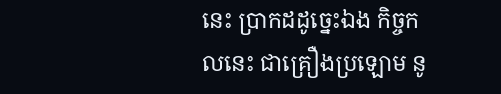នេះ ប្រាកដដូច្នេះឯង កិច្ចកលនេះ ជាគ្រឿងប្រឡោម នូ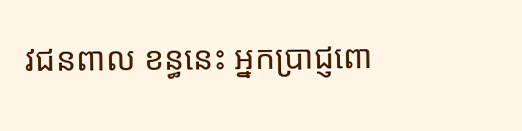វជនពាល ខន្ធនេះ អ្នកប្រាជ្ញពោ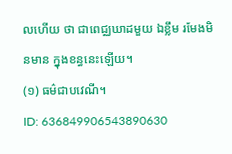លហើយ ថា ជាពេជ្ឈឃាដមួយ ឯខ្លឹម រមែងមិនមាន ក្នុងខន្ធនេះឡើយ។
(១) ធម៌ជាបវេណី។
ID: 636849906543890630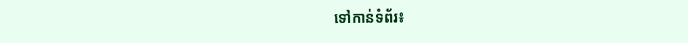ទៅកាន់ទំព័រ៖